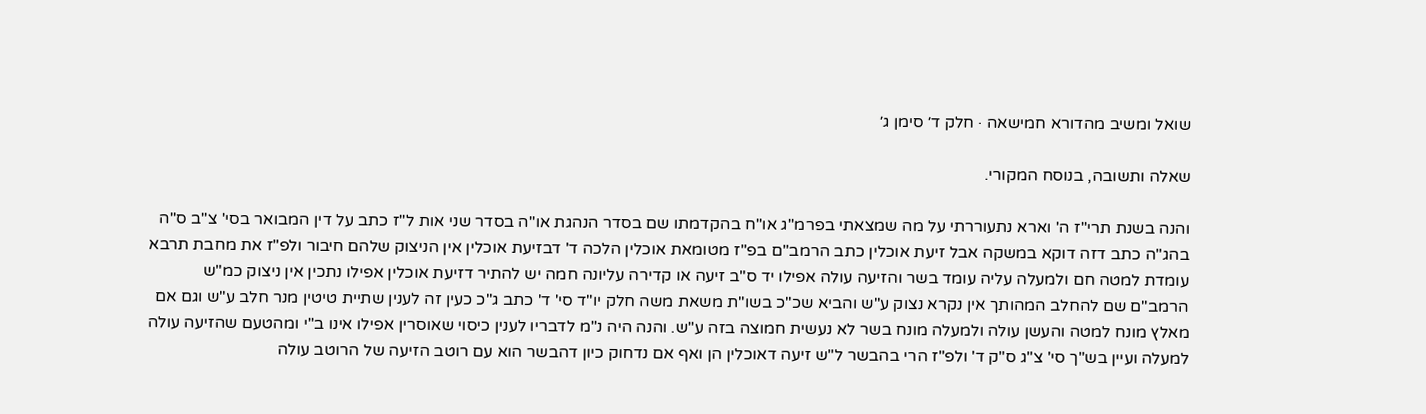שואל ומשיב מהדורא חמישאה · חלק ד׳ סימן ג׳

שאלה ותשובה, בנוסח המקורי.

והנה בשנת תרי"ז ה' וארא נתעוררתי על מה שמצאתי בפרמ"ג או"ח בהקדמתו שם בסדר הנהגת או"ה בסדר שני אות ל"ז כתב על דין המבואר בסי' צ"ב ס"ה בהג"ה כתב דזה דוקא במשקה אבל זיעת אוכלין כתב הרמב"ם בפ"ז מטומאת אוכלין הלכה ד' דבזיעת אוכלין אין הניצוק שלהם חיבור ולפ"ז את מחבת תרבא עומדת למטה חם ולמעלה עליה עומד בשר והזיעה עולה אפילו יד ס"ב זיעה או קדירה עליונה חמה יש להתיר דזיעת אוכלין אפילו נתכין אין ניצוק כמ"ש הרמב"ם שם להחלב המהותך אין נקרא נצוק ע"ש והביא שכ"כ בשו"ת משאת משה חלק יו"ד סי' ד' כתב ג"כ כעין זה לענין שתיית טיטין מנר חלב ע"ש וגם אם מאלץ מונח למטה והעשן עולה ולמעלה מונח בשר לא נעשית חמוצה בזה ע"ש. והנה היה נ"מ לדבריו לענין כיסוי שאוסרין אפילו אינו ב"י ומהטעם שהזיעה עולה למעלה ועיין בש"ך סי' צ"ג ס"ק ד' ולפ"ז הרי בהבשר ל"ש זיעה דאוכלין הן ואף אם נדחוק כיון דהבשר הוא עם רוטב הזיעה של הרוטב עולה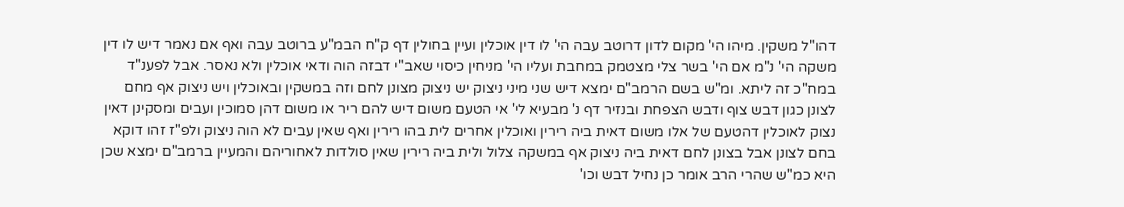דהו"ל משקין. מיהו הי' מקום לדון דרוטב עבה הי' לו דין אוכלין ועיין בחולין דף ק"ח הבמ"ע ברוטב עבה ואף אם נאמר דיש לו דין משקה הי' נ"מ אם הי' בשר צלי מצטמק במחבת ועליו הי' מניחין כיסוי שאב"י דבזה הוה ודאי אוכלין ולא נאסר. אבל לפענ"ד במח"כ זה ליתא. ומ"ש בשם הרמב"ם ימצא דיש שני מיני ניצוק יש ניצוק מצונן לחם וזה במשקין ובאוכלין ויש ניצוק אף מחם לצונן כגון דבש צוף ודבש הצפחת ובנזיר דף נ' מבעיא לי' אי הטעם משום דיש להם ריר או משום דהן סמוכין ועבים ומסקינן דאין נצוק לאוכלין דהטעם של אלו משום דאית ביה רירין ואוכלין אחרים לית בהו רירין ואף שאין עבים לא הוה ניצוק ולפ"ז זהו דוקא בחם לצונן אבל בצונן לחם דאית ביה ניצוק אף במשקה צלול ולית ביה רירין שאין סולדות לאחוריהם והמעיין ברמב"ם ימצא שכן היא כמ"ש שהרי הרב אומר כן נחיל דבש וכו'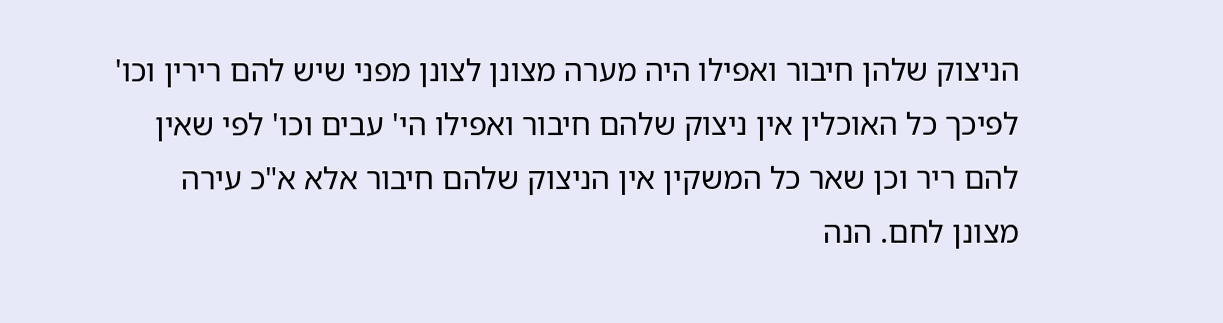הניצוק שלהן חיבור ואפילו היה מערה מצונן לצונן מפני שיש להם רירין וכו' לפיכך כל האוכלין אין ניצוק שלהם חיבור ואפילו הי' עבים וכו' לפי שאין להם ריר וכן שאר כל המשקין אין הניצוק שלהם חיבור אלא א"כ עירה מצונן לחם. הנה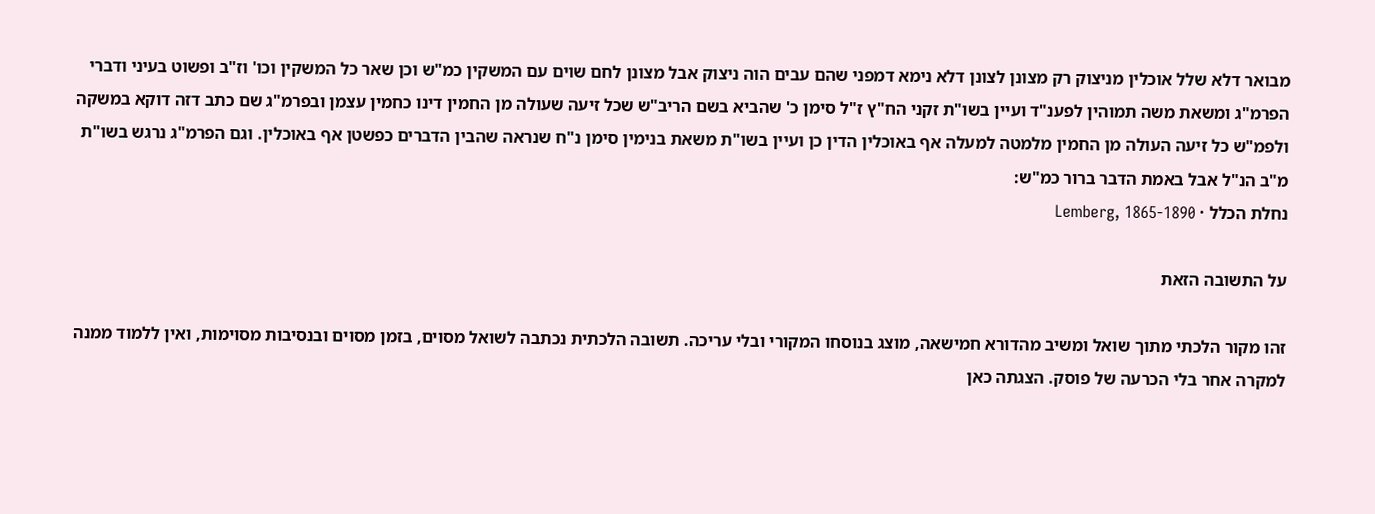מבואר דלא שלל אוכלין מניצוק רק מצונן לצונן דלא נימא דמפני שהם עבים הוה ניצוק אבל מצונן לחם שוים עם המשקין כמ"ש וכן שאר כל המשקין וכו' וז"ב ופשוט בעיני ודברי הפרמ"ג ומשאת משה תמוהין לפענ"ד ועיין בשו"ת זקני הח"ץ ז"ל סימן כ' שהביא בשם הריב"ש שכל זיעה שעולה מן החמין דינו כחמין עצמן ובפרמ"ג שם כתב דזה דוקא במשקה ולפמ"ש כל זיעה העולה מן החמין מלמטה למעלה אף באוכלין הדין כן ועיין בשו"ת משאת בנימין סימן נ"ח שנראה שהבין הדברים כפשטן אף באוכלין. וגם הפרמ"ג נרגש בשו"ת מ"ב הנ"ל אבל באמת הדבר ברור כמ"ש:
נחלת הכלל · Lemberg, 1865-1890

על התשובה הזאת

זהו מקור הלכתי מתוך שואל ומשיב מהדורא חמישאה, מוצג בנוסחו המקורי ובלי עריכה. תשובה הלכתית נכתבה לשואל מסוים, בזמן מסוים ובנסיבות מסוימות, ואין ללמוד ממנה למקרה אחר בלי הכרעה של פוסק. הצגתה כאן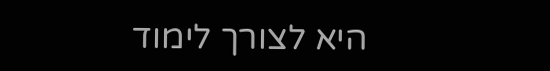היא לצורך לימוד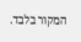המקור בלבד.